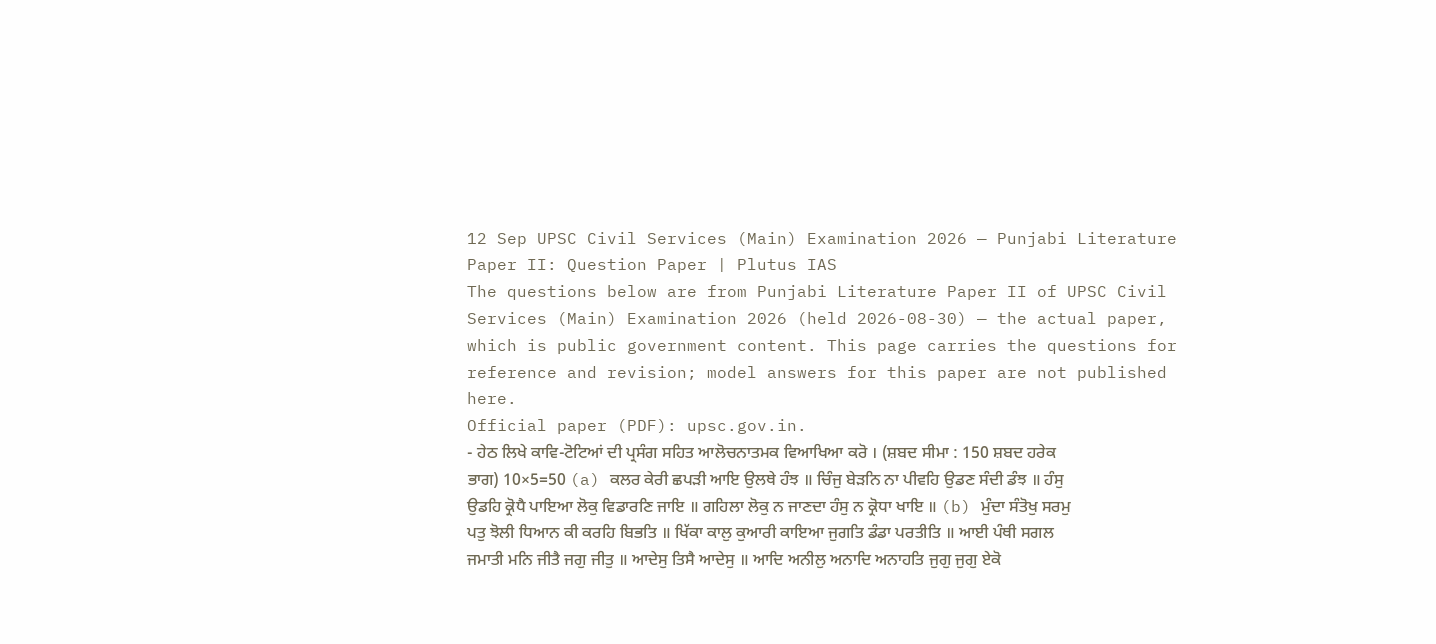12 Sep UPSC Civil Services (Main) Examination 2026 — Punjabi Literature Paper II: Question Paper | Plutus IAS
The questions below are from Punjabi Literature Paper II of UPSC Civil Services (Main) Examination 2026 (held 2026-08-30) — the actual paper, which is public government content. This page carries the questions for reference and revision; model answers for this paper are not published here.
Official paper (PDF): upsc.gov.in.
- ਹੇਠ ਲਿਖੇ ਕਾਵਿ-ਟੋਟਿਆਂ ਦੀ ਪ੍ਰਸੰਗ ਸਹਿਤ ਆਲੋਚਨਾਤਮਕ ਵਿਆਖਿਆ ਕਰੋ । (ਸ਼ਬਦ ਸੀਮਾ : 150 ਸ਼ਬਦ ਹਰੇਕ ਭਾਗ) 10×5=50 (a) ਕਲਰ ਕੇਰੀ ਛਪੜੀ ਆਇ ਉਲਥੇ ਹੰਝ ॥ ਚਿੰਜੁ ਬੇੜਨਿ ਨਾ ਪੀਵਹਿ ਉਡਣ ਸੰਦੀ ਡੰਝ ॥ ਹੰਸੁ ਉਡਹਿ ਕ੍ਰੋਧੈ ਪਾਇਆ ਲੋਕੁ ਵਿਡਾਰਣਿ ਜਾਇ ॥ ਗਹਿਲਾ ਲੋਕੁ ਨ ਜਾਣਦਾ ਹੰਸੁ ਨ ਕ੍ਰੋਧਾ ਖਾਇ ॥ (b) ਮੁੰਦਾ ਸੰਤੋਖੁ ਸਰਮੁ ਪਤੁ ਝੋਲੀ ਧਿਆਨ ਕੀ ਕਰਹਿ ਬਿਭਤਿ ॥ ਖਿੱਕਾ ਕਾਲੁ ਕੁਆਰੀ ਕਾਇਆ ਜੁਗਤਿ ਡੰਡਾ ਪਰਤੀਤਿ ॥ ਆਈ ਪੰਥੀ ਸਗਲ ਜਮਾਤੀ ਮਨਿ ਜੀਤੈ ਜਗੁ ਜੀਤੁ ॥ ਆਦੇਸੁ ਤਿਸੈ ਆਦੇਸੁ ॥ ਆਦਿ ਅਨੀਲੁ ਅਨਾਦਿ ਅਨਾਹਤਿ ਜੁਗੁ ਜੁਗੁ ਏਕੋ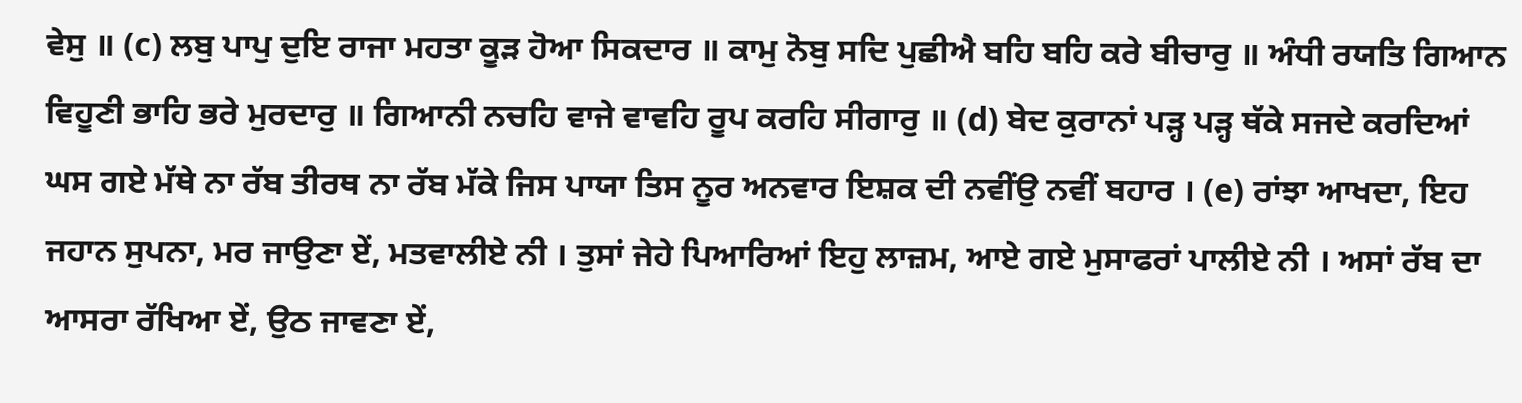ਵੇਸੁ ॥ (c) ਲਬੁ ਪਾਪੁ ਦੁਇ ਰਾਜਾ ਮਹਤਾ ਕੂੜ ਹੋਆ ਸਿਕਦਾਰ ॥ ਕਾਮੁ ਨੋਬੁ ਸਦਿ ਪੁਛੀਐ ਬਹਿ ਬਹਿ ਕਰੇ ਬੀਚਾਰੁ ॥ ਅੰਧੀ ਰਯਤਿ ਗਿਆਨ ਵਿਹੂਣੀ ਭਾਹਿ ਭਰੇ ਮੁਰਦਾਰੁ ॥ ਗਿਆਨੀ ਨਚਹਿ ਵਾਜੇ ਵਾਵਹਿ ਰੂਪ ਕਰਹਿ ਸੀਗਾਰੁ ॥ (d) ਬੇਦ ਕੁਰਾਨਾਂ ਪੜ੍ਹ ਪੜ੍ਹ ਥੱਕੇ ਸਜਦੇ ਕਰਦਿਆਂ ਘਸ ਗਏ ਮੱਥੇ ਨਾ ਰੱਬ ਤੀਰਥ ਨਾ ਰੱਬ ਮੱਕੇ ਜਿਸ ਪਾਯਾ ਤਿਸ ਨੂਰ ਅਨਵਾਰ ਇਸ਼ਕ ਦੀ ਨਵੀਂਉ ਨਵੀਂ ਬਹਾਰ । (e) ਰਾਂਝਾ ਆਖਦਾ, ਇਹ ਜਹਾਨ ਸੁਪਨਾ, ਮਰ ਜਾਉਣਾ ਏਂ, ਮਤਵਾਲੀਏ ਨੀ । ਤੁਸਾਂ ਜੇਹੇ ਪਿਆਰਿਆਂ ਇਹੁ ਲਾਜ਼ਮ, ਆਏ ਗਏ ਮੁਸਾਫਰਾਂ ਪਾਲੀਏ ਨੀ । ਅਸਾਂ ਰੱਬ ਦਾ ਆਸਰਾ ਰੱਖਿਆ ਏਂ, ਉਠ ਜਾਵਣਾ ਏਂ,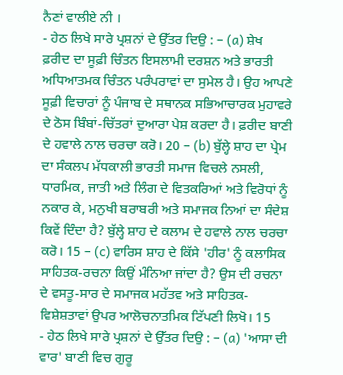ਨੈਣਾਂ ਵਾਲੀਏ ਨੀ ।
- ਹੇਠ ਲਿਖੇ ਸਾਰੇ ਪ੍ਰਸ਼ਨਾਂ ਦੇ ਉੱਤਰ ਦਿਉ : – (a) ਸ਼ੇਖ ਫ਼ਰੀਦ ਦਾ ਸੂਫ਼ੀ ਚਿੰਤਨ ਇਸਲਾਮੀ ਦਰਸ਼ਨ ਅਤੇ ਭਾਰਤੀ ਅਧਿਆਤਮਕ ਚਿੰਤਨ ਪਰੰਪਰਾਵਾਂ ਦਾ ਸੁਮੇਲ ਹੈ। ਉਹ ਆਪਣੇ ਸੂਫ਼ੀ ਵਿਚਾਰਾਂ ਨੂੰ ਪੰਜਾਬ ਦੇ ਸਥਾਨਕ ਸਭਿਆਚਾਰਕ ਮੁਹਾਵਰੇ ਦੇ ਠੋਸ ਬਿੰਬਾਂ-ਚਿੱਤਰਾਂ ਦੁਆਰਾ ਪੇਸ਼ ਕਰਦਾ ਹੈ। ਫ਼ਰੀਦ ਬਾਣੀ ਦੇ ਹਵਾਲੇ ਨਾਲ ਚਰਚਾ ਕਰੋ। 20 – (b) ਬੁੱਲ੍ਹੇ ਸ਼ਾਹ ਦਾ ਪ੍ਰੇਮ ਦਾ ਸੰਕਲਪ ਮੱਧਕਾਲੀ ਭਾਰਤੀ ਸਮਾਜ ਵਿਚਲੇ ਨਸਲੀ, ਧਾਰਮਿਕ, ਜਾਤੀ ਅਤੇ ਲਿੰਗ ਦੇ ਵਿਤਕਰਿਆਂ ਅਤੇ ਵਿਰੋਧਾਂ ਨੂੰ ਨਕਾਰ ਕੇ, ਮਨੁਖੀ ਬਰਾਬਰੀ ਅਤੇ ਸਮਾਜਕ ਨਿਆਂ ਦਾ ਸੰਦੇਸ਼ ਕਿਵੇਂ ਦਿੰਦਾ ਹੈ? ਬੁੱਲ੍ਹੇ ਸ਼ਾਹ ਦੇ ਕਲਾਮ ਦੇ ਹਵਾਲੇ ਨਾਲ ਚਰਚਾ ਕਰੋ। 15 – (c) ਵਾਰਿਸ ਸ਼ਾਹ ਦੇ ਕਿੱਸੇ 'ਹੀਰ' ਨੂੰ ਕਲਾਸਿਕ ਸਾਹਿਤਕ-ਰਚਨਾ ਕਿਉਂ ਮੰਨਿਆ ਜਾਂਦਾ ਹੈ? ਉਸ ਦੀ ਰਚਨਾ ਦੇ ਵਸਤੂ-ਸਾਰ ਦੇ ਸਮਾਜਕ ਮਹੱਤਵ ਅਤੇ ਸਾਹਿਤਕ-ਵਿਸ਼ੇਸ਼ਤਾਵਾਂ ਉਪਰ ਆਲੋਚਨਾਤਮਿਕ ਟਿੱਪਣੀ ਲਿਖੋ। 15
- ਹੇਠ ਲਿਖੇ ਸਾਰੇ ਪ੍ਰਸ਼ਨਾਂ ਦੇ ਉੱਤਰ ਦਿਉ : – (a) 'ਆਸਾ ਦੀ ਵਾਰ' ਬਾਣੀ ਵਿਚ ਗੁਰੂ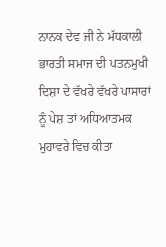ਨਾਨਕ ਦੇਵ ਜੀ ਨੇ ਮੱਧਕਾਲੀ ਭਾਰਤੀ ਸਮਾਜ ਦੀ ਪਤਨਮੁਖੀ ਦਿਸ਼ਾ ਦੇ ਵੱਖਰੇ ਵੱਖਰੇ ਪਾਸਾਰਾਂ ਨੂੰ ਪੇਸ਼ ਤਾਂ ਅਧਿਆਤਮਕ ਮੁਹਾਵਰੇ ਵਿਚ ਕੀਤਾ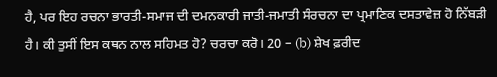ਹੈ, ਪਰ ਇਹ ਰਚਨਾ ਭਾਰਤੀ-ਸਮਾਜ ਦੀ ਦਮਨਕਾਰੀ ਜਾਤੀ-ਜਮਾਤੀ ਸੰਰਚਨਾ ਦਾ ਪ੍ਰਮਾਣਿਕ ਦਸਤਾਵੇਜ਼ ਹੋ ਨਿੱਬੜੀ ਹੈ। ਕੀ ਤੁਸੀਂ ਇਸ ਕਥਨ ਨਾਲ ਸਹਿਮਤ ਹੋ? ਚਰਚਾ ਕਰੋ। 20 – (b) ਸ਼ੇਖ ਫ਼ਰੀਦ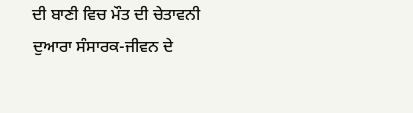ਦੀ ਬਾਣੀ ਵਿਚ ਮੌਤ ਦੀ ਚੇਤਾਵਨੀ ਦੁਆਰਾ ਸੰਸਾਰਕ-ਜੀਵਨ ਦੇ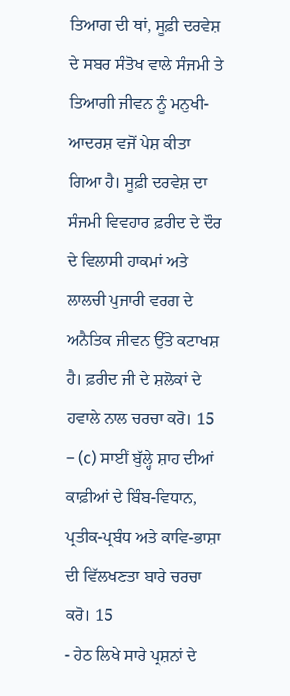ਤਿਆਗ ਦੀ ਥਾਂ, ਸੂਫ਼ੀ ਦਰਵੇਸ਼ ਦੇ ਸਬਰ ਸੰਤੋਖ ਵਾਲੇ ਸੰਜਮੀ ਤੇ ਤਿਆਗੀ ਜੀਵਨ ਨੂੰ ਮਨੁਖੀ-ਆਦਰਸ਼ ਵਜੋਂ ਪੇਸ਼ ਕੀਤਾ ਗਿਆ ਹੈ। ਸੂਫ਼ੀ ਦਰਵੇਸ਼ ਦਾ ਸੰਜਮੀ ਵਿਵਹਾਰ ਫ਼ਰੀਦ ਦੇ ਦੌਰ ਦੇ ਵਿਲਾਸੀ ਹਾਕਮਾਂ ਅਤੇ ਲਾਲਚੀ ਪੁਜਾਰੀ ਵਰਗ ਦੇ ਅਨੈਤਿਕ ਜੀਵਨ ਉੱਤੇ ਕਟਾਖਸ਼ ਹੈ। ਫ਼ਰੀਦ ਜੀ ਦੇ ਸ਼ਲੋਕਾਂ ਦੇ ਹਵਾਲੇ ਨਾਲ ਚਰਚਾ ਕਰੋ। 15 – (c) ਸਾਈਂ ਬੁੱਲ੍ਹੇ ਸ਼ਾਹ ਦੀਆਂ ਕਾਫ਼ੀਆਂ ਦੇ ਬਿੰਬ-ਵਿਧਾਨ, ਪ੍ਰਤੀਕ-ਪ੍ਰਬੰਧ ਅਤੇ ਕਾਵਿ-ਭਾਸ਼ਾ ਦੀ ਵਿੱਲਖਣਤਾ ਬਾਰੇ ਚਰਚਾ ਕਰੋ। 15
- ਹੇਠ ਲਿਖੇ ਸਾਰੇ ਪ੍ਰਸ਼ਨਾਂ ਦੇ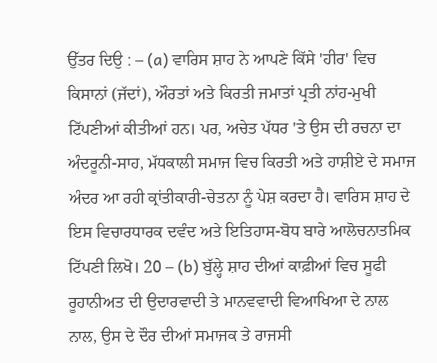ਉੱਤਰ ਦਿਉ : – (a) ਵਾਰਿਸ ਸ਼ਾਹ ਨੇ ਆਪਣੇ ਕਿੱਸੇ 'ਹੀਰ' ਵਿਚ ਕਿਸਾਨਾਂ (ਜੱਦਾਂ), ਔਰਤਾਂ ਅਤੇ ਕਿਰਤੀ ਜਮਾਤਾਂ ਪ੍ਰਤੀ ਨਾਂਹ-ਮੁਖੀ ਟਿੱਪਣੀਆਂ ਕੀਤੀਆਂ ਹਨ। ਪਰ, ਅਚੇਤ ਪੱਧਰ 'ਤੇ ਉਸ ਦੀ ਰਚਨਾ ਦਾ ਅੰਦਰੂਨੀ-ਸਾਹ, ਮੱਧਕਾਲੀ ਸਮਾਜ ਵਿਚ ਕਿਰਤੀ ਅਤੇ ਹਾਸ਼ੀਏ ਦੇ ਸਮਾਜ ਅੰਦਰ ਆ ਰਹੀ ਕ੍ਰਾਂਤੀਕਾਰੀ-ਚੇਤਨਾ ਨੂੰ ਪੇਸ਼ ਕਰਦਾ ਹੈ। ਵਾਰਿਸ ਸ਼ਾਹ ਦੇ ਇਸ ਵਿਚਾਰਧਾਰਕ ਦਵੰਦ ਅਤੇ ਇਤਿਹਾਸ-ਬੋਧ ਬਾਰੇ ਆਲੋਚਨਾਤਮਿਕ ਟਿੱਪਣੀ ਲਿਖੋ। 20 – (b) ਬੁੱਲ੍ਹੇ ਸ਼ਾਹ ਦੀਆਂ ਕਾਫ਼ੀਆਂ ਵਿਚ ਸੂਫੀ ਰੂਹਾਨੀਅਤ ਦੀ ਉਦਾਰਵਾਦੀ ਤੇ ਮਾਨਵਵਾਦੀ ਵਿਆਖਿਆ ਦੇ ਨਾਲ ਨਾਲ, ਉਸ ਦੇ ਦੌਰ ਦੀਆਂ ਸਮਾਜਕ ਤੇ ਰਾਜਸੀ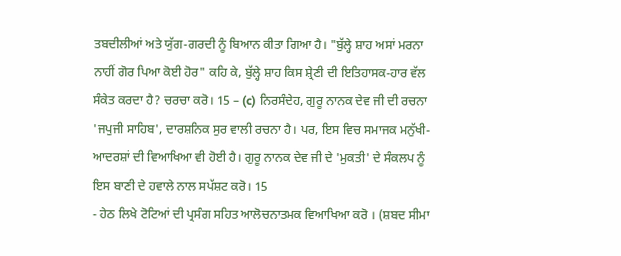ਤਬਦੀਲੀਆਂ ਅਤੇ ਯੁੱਗ-ਗਰਦੀ ਨੂੰ ਬਿਆਨ ਕੀਤਾ ਗਿਆ ਹੈ। "ਬੁੱਲ੍ਹੇ ਸ਼ਾਹ ਅਸਾਂ ਮਰਨਾ ਨਾਹੀਂ ਗੋਰ ਪਿਆ ਕੋਈ ਹੋਰ" ਕਹਿ ਕੇ, ਬੁੱਲ੍ਹੇ ਸ਼ਾਹ ਕਿਸ ਸ਼੍ਰੇਣੀ ਦੀ ਇਤਿਹਾਸਕ-ਹਾਰ ਵੱਲ ਸੰਕੇਤ ਕਰਦਾ ਹੈ? ਚਰਚਾ ਕਰੋ। 15 – (c) ਨਿਰਸੰਦੇਹ, ਗੁਰੂ ਨਾਨਕ ਦੇਵ ਜੀ ਦੀ ਰਚਨਾ 'ਜਪੁਜੀ ਸਾਹਿਬ', ਦਾਰਸ਼ਨਿਕ ਸੁਰ ਵਾਲੀ ਰਚਨਾ ਹੈ। ਪਰ, ਇਸ ਵਿਚ ਸਮਾਜਕ ਮਨੁੱਖੀ-ਆਦਰਸ਼ਾਂ ਦੀ ਵਿਆਖਿਆ ਵੀ ਹੋਈ ਹੈ। ਗੁਰੂ ਨਾਨਕ ਦੇਵ ਜੀ ਦੇ 'ਮੁਕਤੀ' ਦੇ ਸੰਕਲਪ ਨੂੰ ਇਸ ਬਾਣੀ ਦੇ ਹਵਾਲੇ ਨਾਲ ਸਪੱਸ਼ਟ ਕਰੋ। 15
- ਹੇਠ ਲਿਖੇ ਟੋਟਿਆਂ ਦੀ ਪ੍ਰਸੰਗ ਸਹਿਤ ਆਲੋਚਨਾਤਮਕ ਵਿਆਖਿਆ ਕਰੋ । (ਸ਼ਬਦ ਸੀਮਾ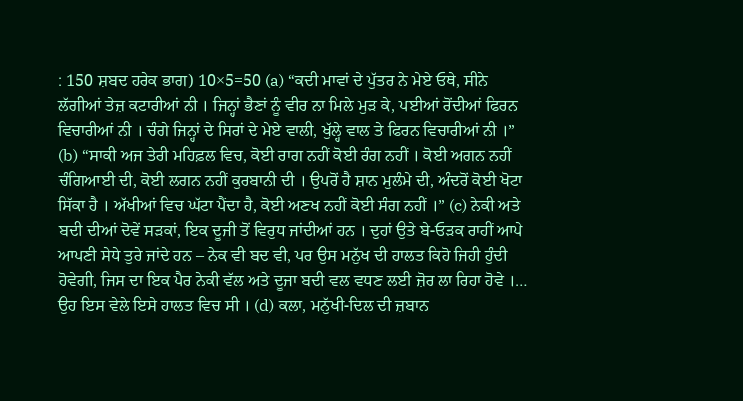: 150 ਸ਼ਬਦ ਹਰੇਕ ਭਾਗ) 10×5=50 (a) “ਕਦੀ ਮਾਵਾਂ ਦੇ ਪੁੱਤਰ ਨੇ ਮੇਏ ਓਥੇ, ਸੀਨੇ ਲੱਗੀਆਂ ਤੇਜ਼ ਕਟਾਰੀਆਂ ਨੀ । ਜਿਨ੍ਹਾਂ ਭੈਣਾਂ ਨੂੰ ਵੀਰ ਨਾ ਮਿਲੇ ਮੁੜ ਕੇ, ਪਈਆਂ ਰੋਂਦੀਆਂ ਫਿਰਨ ਵਿਚਾਰੀਆਂ ਨੀ । ਚੰਗੇ ਜਿਨ੍ਹਾਂ ਦੇ ਸਿਰਾਂ ਦੇ ਮੇਏ ਵਾਲੀ, ਖੁੱਲ੍ਹੇ ਵਾਲ ਤੇ ਫਿਰਨ ਵਿਚਾਰੀਆਂ ਨੀ ।” (b) “ਸਾਕੀ ਅਜ ਤੇਰੀ ਮਹਿਫ਼ਲ ਵਿਚ, ਕੋਈ ਰਾਗ ਨਹੀਂ ਕੋਈ ਰੰਗ ਨਹੀਂ । ਕੋਈ ਅਗਨ ਨਹੀਂ ਚੰਗਿਆਈ ਦੀ, ਕੋਈ ਲਗਨ ਨਹੀਂ ਕੁਰਬਾਨੀ ਦੀ । ਉਪਰੋਂ ਹੈ ਸ਼ਾਨ ਮੁਲੰਮੇ ਦੀ, ਅੰਦਰੋਂ ਕੋਈ ਖੋਟਾ ਸਿੱਕਾ ਹੈ । ਅੱਖੀਆਂ ਵਿਚ ਘੱਟਾ ਪੈਂਦਾ ਹੈ, ਕੋਈ ਅਣਖ ਨਹੀਂ ਕੋਈ ਸੰਗ ਨਹੀਂ ।” (c) ਨੇਕੀ ਅਤੇ ਬਦੀ ਦੀਆਂ ਦੋਵੇਂ ਸੜਕਾਂ, ਇਕ ਦੂਜੀ ਤੋਂ ਵਿਰੁਧ ਜਾਂਦੀਆਂ ਹਨ । ਦੁਹਾਂ ਉਤੇ ਬੇ-ਓੜਕ ਰਾਹੀਂ ਆਪੇ ਆਪਣੀ ਸੇਧੇ ਤੁਰੇ ਜਾਂਦੇ ਹਨ – ਨੇਕ ਵੀ ਬਦ ਵੀ, ਪਰ ਉਸ ਮਨੁੱਖ ਦੀ ਹਾਲਤ ਕਿਹੋ ਜਿਹੀ ਹੁੰਦੀ ਹੋਵੇਗੀ, ਜਿਸ ਦਾ ਇਕ ਪੈਰ ਨੇਕੀ ਵੱਲ ਅਤੇ ਦੂਜਾ ਬਦੀ ਵਲ ਵਧਣ ਲਈ ਜ਼ੋਰ ਲਾ ਰਿਹਾ ਹੋਵੇ ।… ਉਹ ਇਸ ਵੇਲੇ ਇਸੇ ਹਾਲਤ ਵਿਚ ਸੀ । (d) ਕਲਾ, ਮਨੁੱਖੀ-ਦਿਲ ਦੀ ਜ਼ਬਾਨ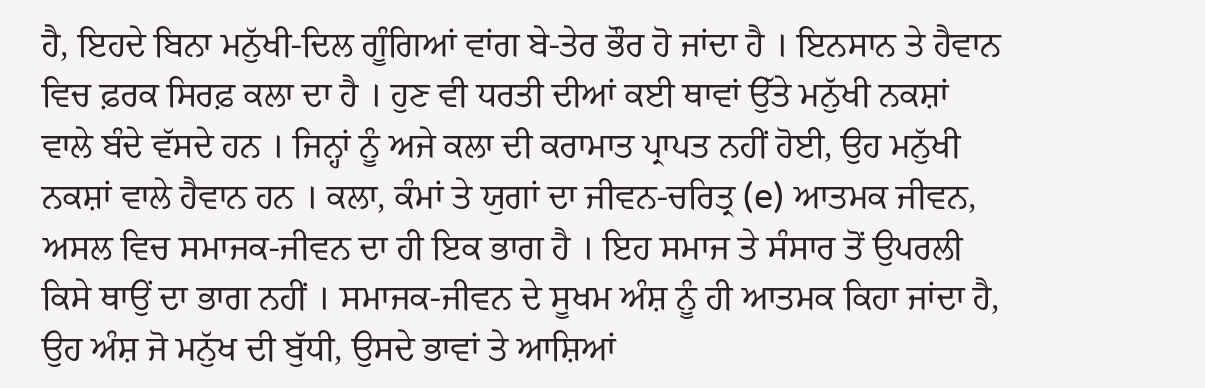ਹੈ, ਇਹਦੇ ਬਿਨਾ ਮਨੁੱਖੀ-ਦਿਲ ਗੂੰਗਿਆਂ ਵਾਂਗ ਬੇ-ਤੇਰ ਭੌਰ ਹੋ ਜਾਂਦਾ ਹੈ । ਇਨਸਾਨ ਤੇ ਹੈਵਾਨ ਵਿਚ ਫ਼ਰਕ ਸਿਰਫ਼ ਕਲਾ ਦਾ ਹੈ । ਹੁਣ ਵੀ ਧਰਤੀ ਦੀਆਂ ਕਈ ਥਾਵਾਂ ਉੱਤੇ ਮਨੁੱਖੀ ਨਕਸ਼ਾਂ ਵਾਲੇ ਬੰਦੇ ਵੱਸਦੇ ਹਨ । ਜਿਨ੍ਹਾਂ ਨੂੰ ਅਜੇ ਕਲਾ ਦੀ ਕਰਾਮਾਤ ਪ੍ਰਾਪਤ ਨਹੀਂ ਹੋਈ, ਉਹ ਮਨੁੱਖੀ ਨਕਸ਼ਾਂ ਵਾਲੇ ਹੈਵਾਨ ਹਨ । ਕਲਾ, ਕੰਮਾਂ ਤੇ ਯੁਗਾਂ ਦਾ ਜੀਵਨ-ਚਰਿਤ੍ਰ (e) ਆਤਮਕ ਜੀਵਨ, ਅਸਲ ਵਿਚ ਸਮਾਜਕ-ਜੀਵਨ ਦਾ ਹੀ ਇਕ ਭਾਗ ਹੈ । ਇਹ ਸਮਾਜ ਤੇ ਸੰਸਾਰ ਤੋਂ ਉਪਰਲੀ ਕਿਸੇ ਥਾਉਂ ਦਾ ਭਾਗ ਨਹੀਂ । ਸਮਾਜਕ-ਜੀਵਨ ਦੇ ਸੂਖਮ ਅੰਸ਼ ਨੂੰ ਹੀ ਆਤਮਕ ਕਿਹਾ ਜਾਂਦਾ ਹੈ, ਉਹ ਅੰਸ਼ ਜੋ ਮਨੁੱਖ ਦੀ ਬੁੱਧੀ, ਉਸਦੇ ਭਾਵਾਂ ਤੇ ਆਸ਼ਿਆਂ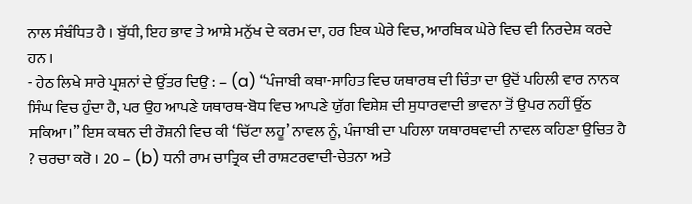ਨਾਲ ਸੰਬੰਧਿਤ ਹੈ । ਬੁੱਧੀ, ਇਹ ਭਾਵ ਤੇ ਆਸ਼ੇ ਮਨੁੱਖ ਦੇ ਕਰਮ ਦਾ, ਹਰ ਇਕ ਘੇਰੇ ਵਿਚ, ਆਰਥਿਕ ਘੇਰੇ ਵਿਚ ਵੀ ਨਿਰਦੇਸ਼ ਕਰਦੇ ਹਨ ।
- ਹੇਠ ਲਿਖੇ ਸਾਰੇ ਪ੍ਰਸ਼ਨਾਂ ਦੇ ਉੱਤਰ ਦਿਉ : – (a) “ਪੰਜਾਬੀ ਕਥਾ-ਸਾਹਿਤ ਵਿਚ ਯਥਾਰਥ ਦੀ ਚਿੰਤਾ ਦਾ ਉਦੋਂ ਪਹਿਲੀ ਵਾਰ ਨਾਨਕ ਸਿੰਘ ਵਿਚ ਹੁੰਦਾ ਹੈ, ਪਰ ਉਹ ਆਪਣੇ ਯਥਾਰਥ-ਬੋਧ ਵਿਚ ਆਪਣੇ ਯੁੱਗ ਵਿਸ਼ੇਸ਼ ਦੀ ਸੁਧਾਰਵਾਦੀ ਭਾਵਨਾ ਤੋਂ ਉਪਰ ਨਹੀਂ ਉੱਠ ਸਕਿਆ।” ਇਸ ਕਥਨ ਦੀ ਰੌਸ਼ਨੀ ਵਿਚ ਕੀ ‘ਚਿੱਟਾ ਲਹੂ’ ਨਾਵਲ ਨੂੰ, ਪੰਜਾਬੀ ਦਾ ਪਹਿਲਾ ਯਥਾਰਥਵਾਦੀ ਨਾਵਲ ਕਹਿਣਾ ਉਚਿਤ ਹੈ ? ਚਰਚਾ ਕਰੋ । 20 – (b) ਧਨੀ ਰਾਮ ਚਾਤ੍ਰਿਕ ਦੀ ਰਾਸ਼ਟਰਵਾਦੀ-ਚੇਤਨਾ ਅਤੇ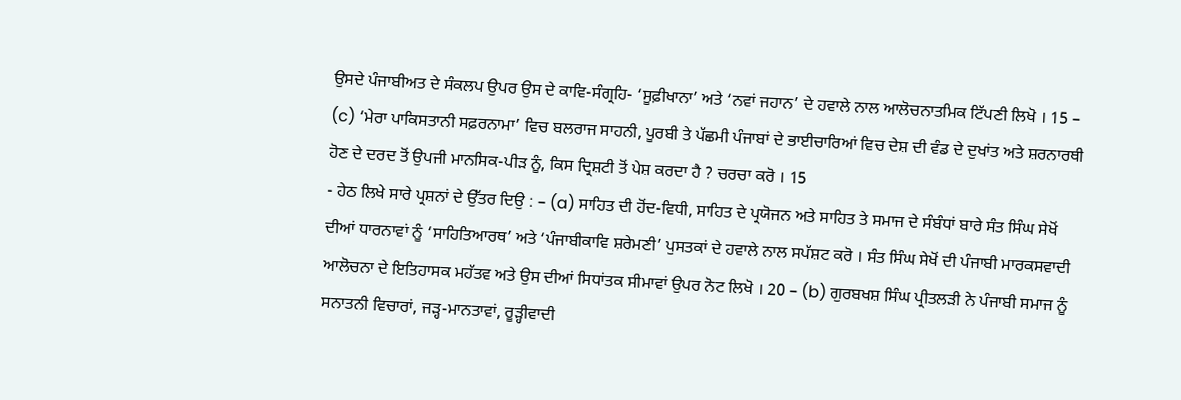ਉਸਦੇ ਪੰਜਾਬੀਅਤ ਦੇ ਸੰਕਲਪ ਉਪਰ ਉਸ ਦੇ ਕਾਵਿ-ਸੰਗ੍ਰਹਿ- ‘ਸੂਫ਼ੀਖਾਨਾ’ ਅਤੇ ‘ਨਵਾਂ ਜਹਾਨ’ ਦੇ ਹਵਾਲੇ ਨਾਲ ਆਲੋਚਨਾਤਮਿਕ ਟਿੱਪਣੀ ਲਿਖੋ । 15 – (c) ‘ਮੇਰਾ ਪਾਕਿਸਤਾਨੀ ਸਫ਼ਰਨਾਮਾ’ ਵਿਚ ਬਲਰਾਜ ਸਾਹਨੀ, ਪੂਰਬੀ ਤੇ ਪੱਛਮੀ ਪੰਜਾਬਾਂ ਦੇ ਭਾਈਚਾਰਿਆਂ ਵਿਚ ਦੇਸ਼ ਦੀ ਵੰਡ ਦੇ ਦੁਖਾਂਤ ਅਤੇ ਸ਼ਰਨਾਰਥੀ ਹੋਣ ਦੇ ਦਰਦ ਤੋਂ ਉਪਜੀ ਮਾਨਸਿਕ-ਪੀੜ ਨੂੰ, ਕਿਸ ਦ੍ਰਿਸ਼ਟੀ ਤੋਂ ਪੇਸ਼ ਕਰਦਾ ਹੈ ? ਚਰਚਾ ਕਰੋ । 15
- ਹੇਠ ਲਿਖੇ ਸਾਰੇ ਪ੍ਰਸ਼ਨਾਂ ਦੇ ਉੱਤਰ ਦਿਉ : – (a) ਸਾਹਿਤ ਦੀ ਹੋਂਦ-ਵਿਧੀ, ਸਾਹਿਤ ਦੇ ਪ੍ਰਯੋਜਨ ਅਤੇ ਸਾਹਿਤ ਤੇ ਸਮਾਜ ਦੇ ਸੰਬੰਧਾਂ ਬਾਰੇ ਸੰਤ ਸਿੰਘ ਸੇਖੋਂ ਦੀਆਂ ਧਾਰਨਾਵਾਂ ਨੂੰ ‘ਸਾਹਿਤਿਆਰਥ’ ਅਤੇ ‘ਪੰਜਾਬੀਕਾਵਿ ਸ਼ਰੇਮਣੀ’ ਪੁਸਤਕਾਂ ਦੇ ਹਵਾਲੇ ਨਾਲ ਸਪੱਸ਼ਟ ਕਰੋ । ਸੰਤ ਸਿੰਘ ਸੇਖੋਂ ਦੀ ਪੰਜਾਬੀ ਮਾਰਕਸਵਾਦੀ ਆਲੋਚਨਾ ਦੇ ਇਤਿਹਾਸਕ ਮਹੱਤਵ ਅਤੇ ਉਸ ਦੀਆਂ ਸਿਧਾਂਤਕ ਸੀਮਾਵਾਂ ਉਪਰ ਨੋਟ ਲਿਖੋ । 20 – (b) ਗੁਰਬਖਸ਼ ਸਿੰਘ ਪ੍ਰੀਤਲੜੀ ਨੇ ਪੰਜਾਬੀ ਸਮਾਜ ਨੂੰ ਸਨਾਤਨੀ ਵਿਚਾਰਾਂ, ਜੜ੍ਹ-ਮਾਨਤਾਵਾਂ, ਰੂੜ੍ਹੀਵਾਦੀ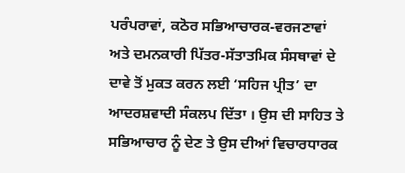ਪਰੰਪਰਾਵਾਂ, ਕਠੋਰ ਸਭਿਆਚਾਰਕ-ਵਰਜਣਾਵਾਂ ਅਤੇ ਦਮਨਕਾਰੀ ਪਿੱਤਰ-ਸੱਤਾਤਮਿਕ ਸੰਸਥਾਵਾਂ ਦੇ ਦਾਵੇ ਤੋਂ ਮੁਕਤ ਕਰਨ ਲਈ ‘ਸਹਿਜ ਪ੍ਰੀਤ’ ਦਾ ਆਦਰਸ਼ਵਾਦੀ ਸੰਕਲਪ ਦਿੱਤਾ । ਉਸ ਦੀ ਸਾਹਿਤ ਤੇ ਸਭਿਆਚਾਰ ਨੂੰ ਦੇਣ ਤੇ ਉਸ ਦੀਆਂ ਵਿਚਾਰਧਾਰਕ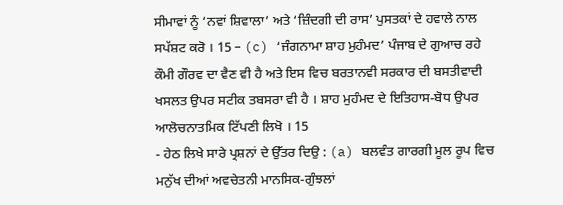ਸੀਮਾਵਾਂ ਨੂੰ ‘ਨਵਾਂ ਸ਼ਿਵਾਲਾ’ ਅਤੇ ‘ਜ਼ਿੰਦਗੀ ਦੀ ਰਾਸ’ ਪੁਸਤਕਾਂ ਦੇ ਹਵਾਲੇ ਨਾਲ ਸਪੱਸ਼ਟ ਕਰੋ । 15 – (c) ‘ਜੰਗਨਾਮਾ ਸ਼ਾਹ ਮੁਹੰਮਦ’ ਪੰਜਾਬ ਦੇ ਗੁਆਚ ਰਹੇ ਕੌਮੀ ਗੌਰਵ ਦਾ ਵੈਣ ਵੀ ਹੈ ਅਤੇ ਇਸ ਵਿਚ ਬਰਤਾਨਵੀ ਸਰਕਾਰ ਦੀ ਬਸਤੀਵਾਦੀ ਖਸਲਤ ਉਪਰ ਸਟੀਕ ਤਬਸਰਾ ਵੀ ਹੈ । ਸ਼ਾਹ ਮੁਹੰਮਦ ਦੇ ਇਤਿਹਾਸ-ਬੋਧ ਉਪਰ ਆਲੋਚਨਾਤਮਿਕ ਟਿੱਪਣੀ ਲਿਖੋ । 15
- ਹੇਠ ਲਿਖੇ ਸਾਰੇ ਪ੍ਰਸ਼ਨਾਂ ਦੇ ਉੱਤਰ ਦਿਉ : (a) ਬਲਵੰਤ ਗਾਰਗੀ ਮੂਲ ਰੂਪ ਵਿਚ ਮਨੁੱਖ ਦੀਆਂ ਅਵਚੇਤਨੀ ਮਾਨਸਿਕ-ਗੁੰਝਲਾਂ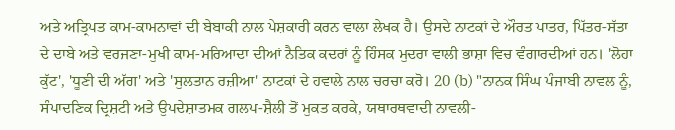ਅਤੇ ਅਤ੍ਰਿਪਤ ਕਾਮ-ਕਾਮਨਾਵਾਂ ਦੀ ਬੇਬਾਕੀ ਨਾਲ ਪੇਸ਼ਕਾਰੀ ਕਰਨ ਵਾਲਾ ਲੇਖਕ ਹੈ। ਉਸਦੇ ਨਾਟਕਾਂ ਦੇ ਔਰਤ ਪਾਤਰ, ਪਿੱਤਰ-ਸੱਤਾ ਦੇ ਦਾਬੇ ਅਤੇ ਵਰਜਣਾ-ਮੁਖੀ ਕਾਮ-ਮਰਿਆਦਾ ਦੀਆਂ ਨੈਤਿਕ ਕਦਰਾਂ ਨੂੰ ਹਿੰਸਕ ਮੁਦਰਾ ਵਾਲੀ ਭਾਸ਼ਾ ਵਿਚ ਵੰਗਾਰਦੀਆਂ ਹਨ। 'ਲੋਹਾ ਕੁੱਟ', 'ਧੂਣੀ ਦੀ ਅੱਗ' ਅਤੇ 'ਸੁਲਤਾਨ ਰਜ਼ੀਆ' ਨਾਟਕਾਂ ਦੇ ਹਵਾਲੇ ਨਾਲ ਚਰਚਾ ਕਰੋ। 20 (b) "ਨਾਨਕ ਸਿੰਘ ਪੰਜਾਬੀ ਨਾਵਲ ਨੂੰ, ਸੰਪਾਦਣਿਕ ਦ੍ਰਿਸ਼ਟੀ ਅਤੇ ਉਪਦੇਸ਼ਾਤਮਕ ਗਲਪ-ਸ਼ੈਲੀ ਤੋਂ ਮੁਕਤ ਕਰਕੇ, ਯਥਾਰਥਵਾਦੀ ਨਾਵਲੀ-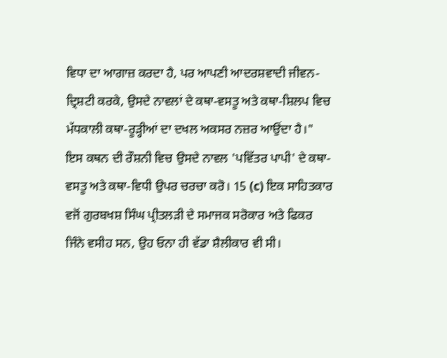ਵਿਧਾ ਦਾ ਆਗਾਜ਼ ਕਰਦਾ ਹੈ, ਪਰ ਆਪਣੀ ਆਦਰਸ਼ਵਾਦੀ ਜੀਵਨ-ਦ੍ਰਿਸ਼ਟੀ ਕਰਕੇ, ਉਸਦੇ ਨਾਵਲਾਂ ਦੇ ਕਥਾ-ਵਸਤੂ ਅਤੇ ਕਥਾ-ਸ਼ਿਲਪ ਵਿਚ ਮੱਧਕਾਲੀ ਕਥਾ-ਰੂੜ੍ਹੀਆਂ ਦਾ ਦਖਲ ਅਕਸਰ ਨਜ਼ਰ ਆਉਂਦਾ ਹੈ।" ਇਸ ਕਥਨ ਦੀ ਰੌਸ਼ਨੀ ਵਿਚ ਉਸਦੇ ਨਾਵਲ 'ਪਵਿੱਤਰ ਪਾਪੀ' ਦੇ ਕਥਾ-ਵਸਤੂ ਅਤੇ ਕਥਾ-ਵਿਧੀ ਉਪਰ ਚਰਚਾ ਕਰੋ। 15 (c) ਇਕ ਸਾਹਿਤਕਾਰ ਵਜੋਂ ਗੁਰਬਖਸ਼ ਸਿੰਘ ਪ੍ਰੀਤਲੜੀ ਦੇ ਸਮਾਜਕ ਸਰੋਕਾਰ ਅਤੇ ਫਿਕਰ ਜਿੰਨੇ ਵਸੀਹ ਸਨ, ਉਹ ਓਨਾ ਹੀ ਵੱਡਾ ਸ਼ੈਲੀਕਾਰ ਵੀ ਸੀ।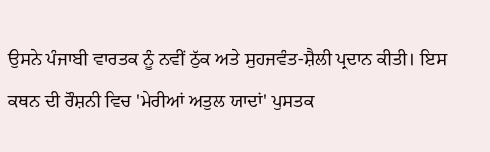ਉਸਨੇ ਪੰਜਾਬੀ ਵਾਰਤਕ ਨੂੰ ਨਵੀਂ ਠੁੱਕ ਅਤੇ ਸੁਹਜਵੰਤ-ਸ਼ੈਲੀ ਪ੍ਰਦਾਨ ਕੀਤੀ। ਇਸ ਕਥਨ ਦੀ ਰੌਸ਼ਨੀ ਵਿਚ 'ਮੇਰੀਆਂ ਅਤੁਲ ਯਾਦਾਂ' ਪੁਸਤਕ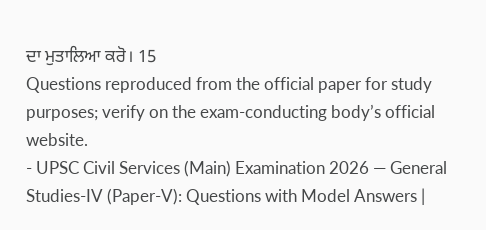ਦਾ ਮੁਤਾਲਿਆ ਕਰੋ। 15
Questions reproduced from the official paper for study purposes; verify on the exam-conducting body’s official website.
- UPSC Civil Services (Main) Examination 2026 — General Studies-IV (Paper-V): Questions with Model Answers |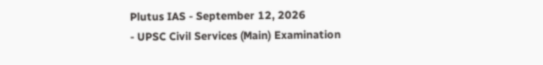Plutus IAS - September 12, 2026
- UPSC Civil Services (Main) Examination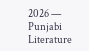2026 — Punjabi Literature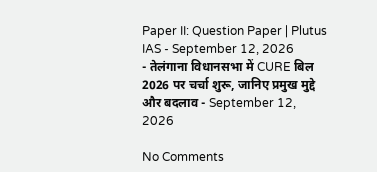Paper II: Question Paper | Plutus IAS - September 12, 2026
- तेलंगाना विधानसभा में CURE बिल 2026 पर चर्चा शुरू, जानिए प्रमुख मुद्दे और बदलाव - September 12, 2026

No Comments